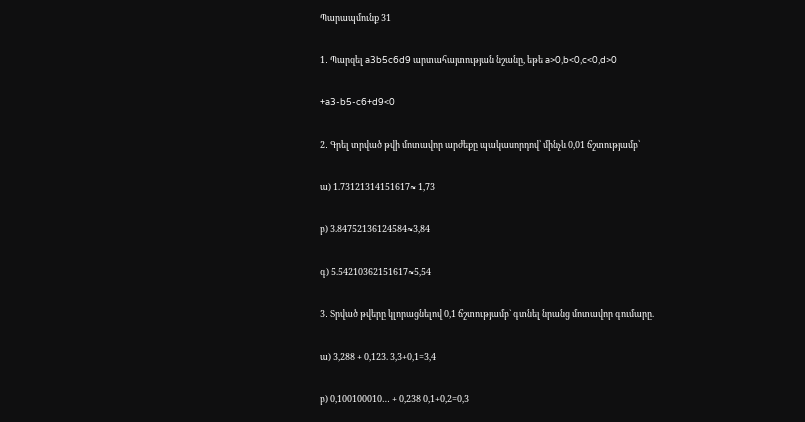Պարապմունք 31

1․ Պարզել a3b5c6d9 արտահայտության նշանը, եթե a>0,b<0,c<0,d>0

+a3-b5-c6+d9<0

2․ Գրել տրված թվի մոտավոր արժեքը պակասորդով՝ մինչև 0,01 ճշտությամբ՝

ա) 1.73121314151617≈ 1,73

բ) 3.84752136124584≈3,84

գ) 5.54210362151617≈5,54

3․ Տրված թվերը կլորացնելով 0,1 ճշտությամբ` գտնել նրանց մոտավոր գումարը.

ա) 3,288 + 0,123. 3,3+0,1=3,4

բ) 0,100100010… + 0,238 0,1+0,2=0,3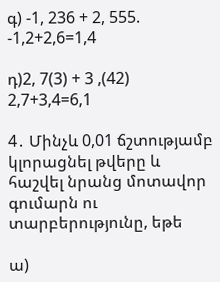գ) -1, 236 + 2, 555. -1,2+2,6=1,4

դ)2, 7(3) + 3 ,(42) 2,7+3,4=6,1

4․ Մինչև 0,01 ճշտությամբ կլորացնել թվերը և հաշվել նրանց մոտավոր գումարն ու տարբերությունը, եթե

ա)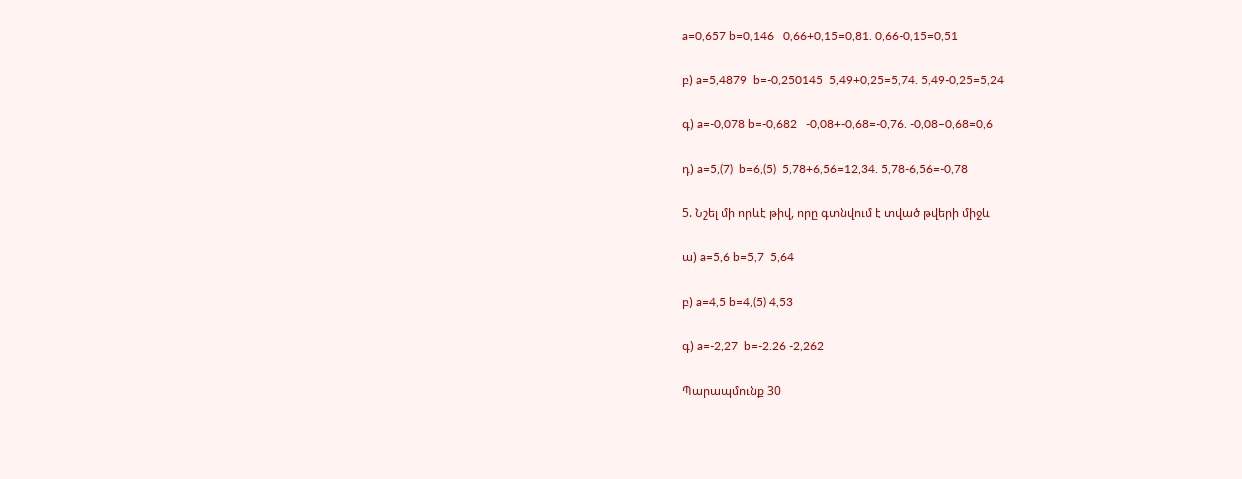a=0,657 b=0,146   0,66+0,15=0,81. 0,66-0,15=0,51

բ) a=5,4879  b=-0,250145  5,49+0,25=5,74. 5,49-0,25=5,24

գ) a=-0,078 b=-0,682   -0,08+-0,68=-0,76. -0,08–0,68=0,6

դ) a=5,(7)  b=6,(5)  5,78+6,56=12,34. 5,78-6,56=-0,78

5. Նշել մի որևէ թիվ, որը գտնվում է տված թվերի միջև

ա) a=5,6 b=5,7  5,64

բ) a=4,5 b=4,(5) 4,53

գ) a=-2,27  b=-2.26 -2,262

Պարապմունք 30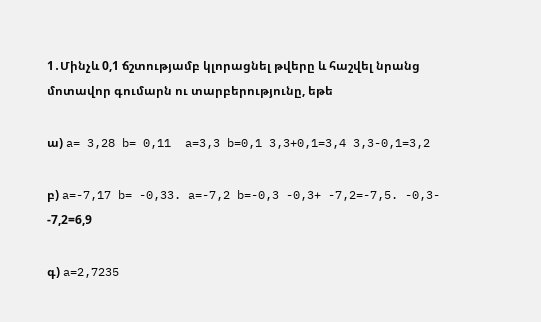1․Մինչև 0,1 ճշտությամբ կլորացնել թվերը և հաշվել նրանց մոտավոր գումարն ու տարբերությունը, եթե

ա) a= 3,28 b= 0,11  a=3,3 b=0,1 3,3+0,1=3,4 3,3-0,1=3,2

բ) a=-7,17 b= -0,33. a=-7,2 b=-0,3 -0,3+ -7,2=-7,5. -0,3- -7,2=6,9

գ) a=2,7235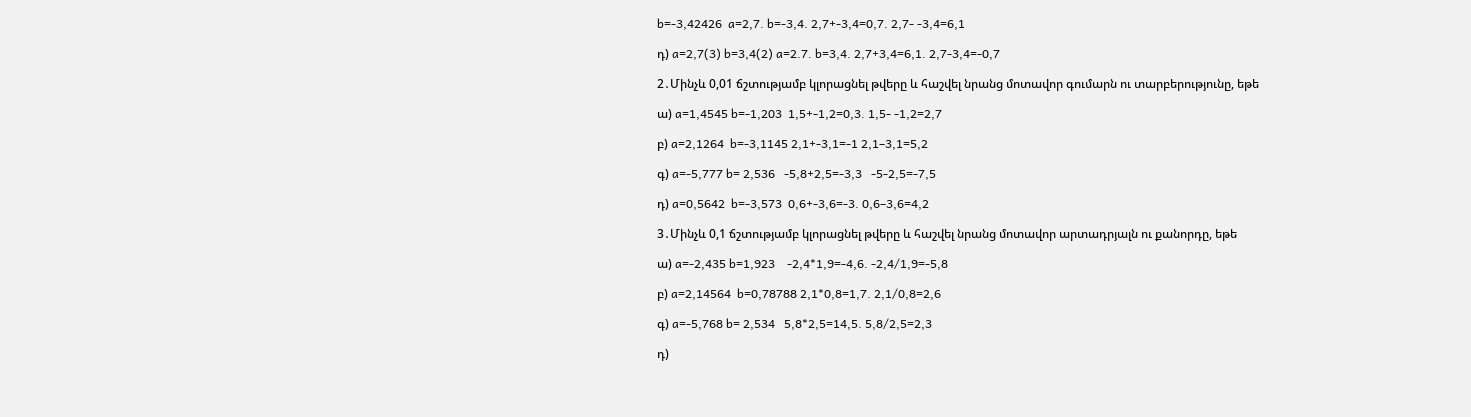b=-3,42426  a=2,7. b=-3,4. 2,7+-3,4=0,7. 2,7- -3,4=6,1

դ) a=2,7(3) b=3,4(2) a=2.7. b=3,4. 2,7+3,4=6,1. 2,7-3,4=-0,7

2․Մինչև 0,01 ճշտությամբ կլորացնել թվերը և հաշվել նրանց մոտավոր գումարն ու տարբերությունը, եթե

ա) a=1,4545 b=-1,203  1,5+-1,2=0,3. 1,5- -1,2=2,7

բ) a=2,1264  b=-3,1145 2,1+-3,1=-1 2,1–3,1=5,2

գ) a=-5,777 b= 2,536   -5,8+2,5=-3,3   -5-2,5=-7,5

դ) a=0,5642  b=-3,573  0,6+-3,6=-3. 0,6–3,6=4,2

3․Մինչև 0,1 ճշտությամբ կլորացնել թվերը և հաշվել նրանց մոտավոր արտադրյալն ու քանորդը, եթե

ա) a=-2,435 b=1,923    -2,4*1,9=-4,6. -2,4/1,9=-5,8

բ) a=2,14564  b=0,78788 2,1*0,8=1,7. 2,1/0,8=2,6

գ) a=-5,768 b= 2,534   5,8*2,5=14,5. 5,8/2,5=2,3

դ)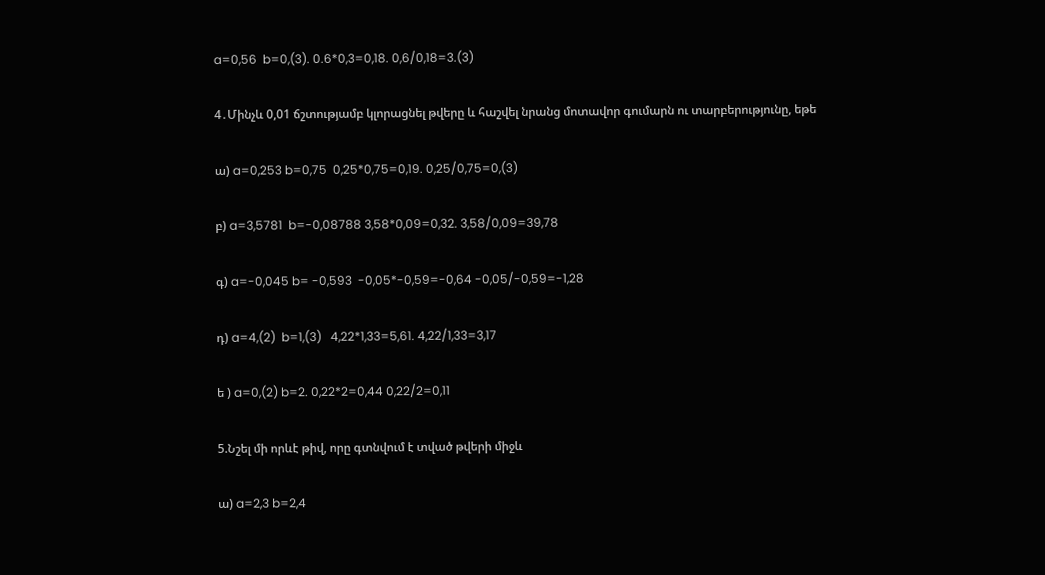a=0,56  b=0,(3). 0.6*0,3=0,18. 0,6/0,18=3.(3)

4․Մինչև 0,01 ճշտությամբ կլորացնել թվերը և հաշվել նրանց մոտավոր գումարն ու տարբերությունը, եթե

ա) a=0,253 b=0,75  0,25*0,75=0,19. 0,25/0,75=0,(3)

բ) a=3,5781  b=-0,08788 3,58*0,09=0,32. 3,58/0,09=39,78

գ) a=-0,045 b= -0,593  -0,05*-0,59=-0,64 -0,05/-0,59=-1,28

դ) a=4,(2)  b=1,(3)   4,22*1,33=5,61. 4,22/1,33=3,17

ե ) a=0,(2) b=2. 0,22*2=0,44 0,22/2=0,11

5.Նշել մի որևէ թիվ, որը գտնվում է տված թվերի միջև

ա) a=2,3 b=2,4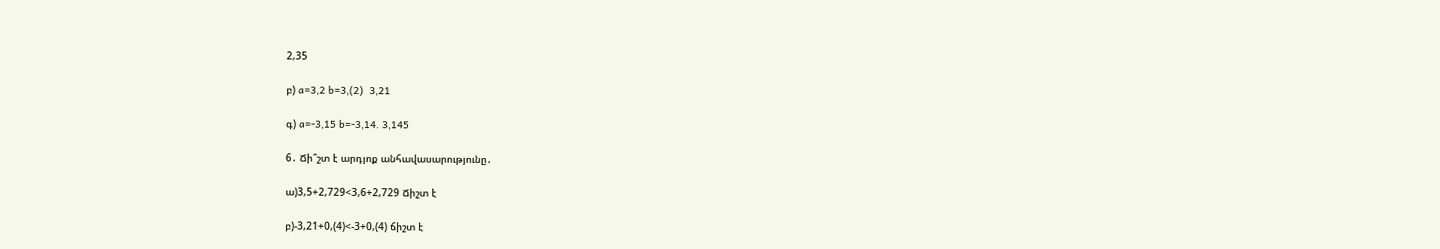2,35

բ) a=3,2 b=3,(2)  3,21

գ) a=-3,15 b=-3,14. 3,145

6․ Ճի՞շտ է արդյոք անհավասարությունը․

ա)3,5+2,729<3,6+2,729 Ճիշտ է

բ)-3,21+0,(4)<-3+0,(4) ճիշտ է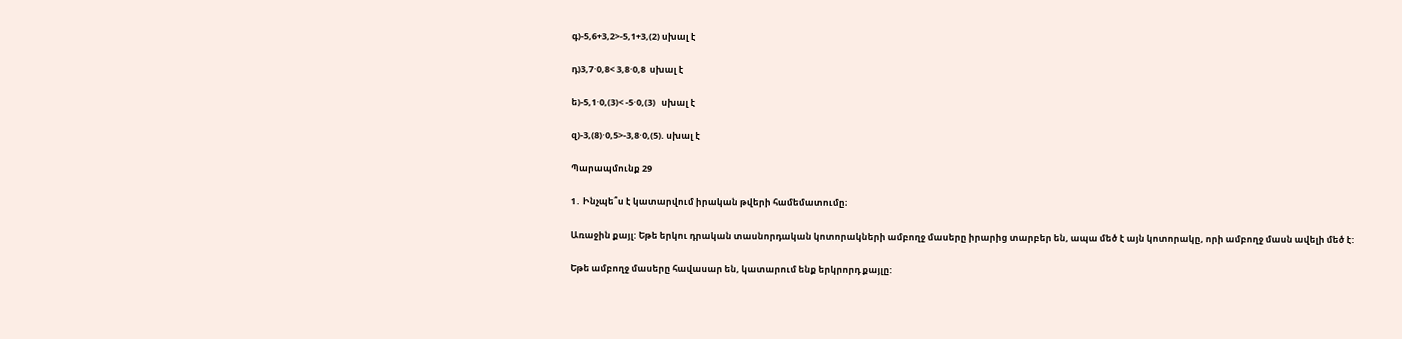գ)-5,6+3,2>-5,1+3,(2) սխալ է

դ)3,7⋅0,8< 3,8⋅0,8  սխալ է

ե)-5,1⋅0,(3)< -5⋅0,(3)   սխալ է

զ)-3,(8)⋅0,5>-3,8⋅0,(5). սխալ է

Պարապմունք 29

1․ Ինչպե՞ս է կատարվում իրական թվերի համեմատումը։

Առաջին քայլ: Եթե երկու դրական տասնորդական կոտորակների ամբողջ մասերը իրարից տարբեր են, ապա մեծ է այն կոտորակը, որի ամբողջ մասն ավելի մեծ է:

Եթե ամբողջ մասերը հավասար են, կատարում ենք երկրորդ քայլը: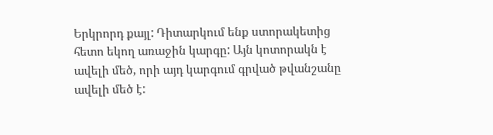Երկրորդ քայլ: Դիտարկում ենք ստորակետից հետո եկող առաջին կարգը: Այն կոտորակն է ավելի մեծ, որի այդ կարգում գրված թվանշանը ավելի մեծ է: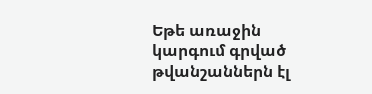Եթե առաջին կարգում գրված թվանշաններն էլ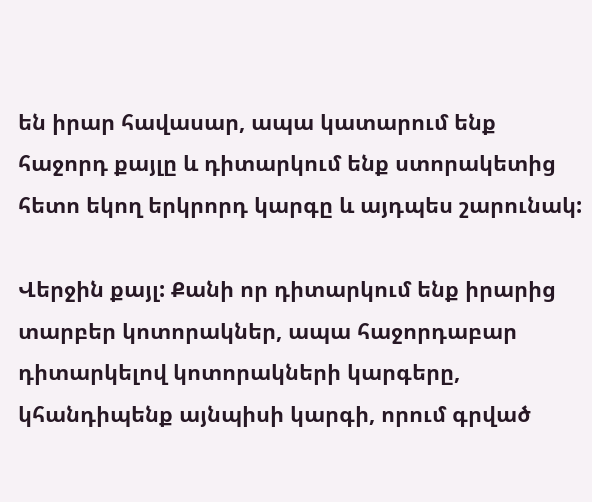են իրար հավասար, ապա կատարում ենք հաջորդ քայլը և դիտարկում ենք ստորակետից հետո եկող երկրորդ կարգը և այդպես շարունակ:

Վերջին քայլ: Քանի որ դիտարկում ենք իրարից տարբեր կոտորակներ, ապա հաջորդաբար դիտարկելով կոտորակների կարգերը, կհանդիպենք այնպիսի կարգի, որում գրված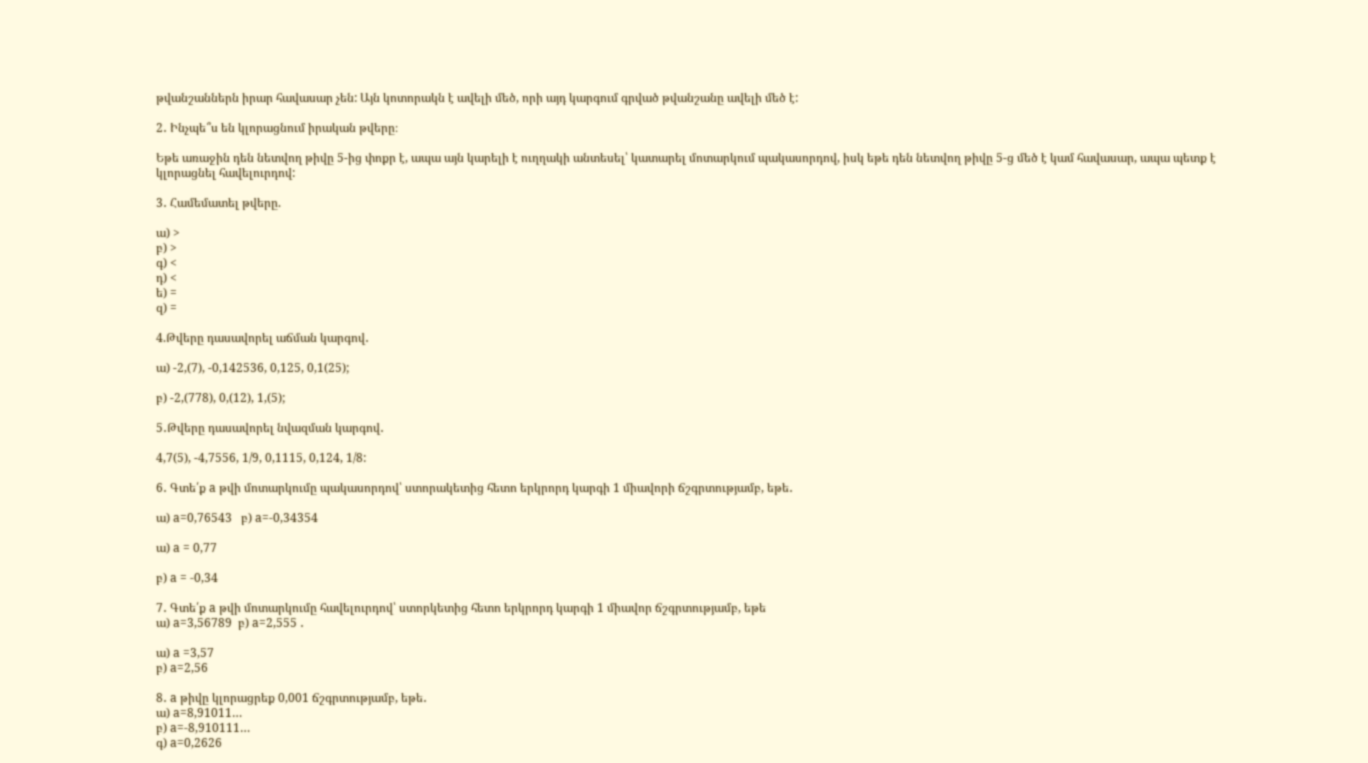թվանշաններն իրար հավասար չեն: Այն կոտորակն է ավելի մեծ, որի այդ կարգում գրված թվանշանը ավելի մեծ է:

2․ Ինչպե՞ս են կլորացնում իրական թվերը։

Եթե առաջին դեն նետվող թիվը 5-ից փոքր է, ապա այն կարելի է ուղղակի անտեսել՝ կատարել մոտարկում պակասորդով, իսկ եթե դեն նետվող թիվը 5-ց մեծ է կամ հավասար, ապա պետք է կլորացնել հավելուրդով:

3․ Համեմատել թվերը.

ա) >
բ) >
գ) <
դ) <
ե) =
զ) =

4.Թվերը դասավորել աճման կարգով․

ա) -2,(7), -0,142536, 0,125, 0,1(25);

բ) -2,(778), 0,(12), 1,(5);

5․Թվերը դասավորել նվազման կարգով․

4,7(5), -4,7556, 1/9, 0,1115, 0,124, 1/8:

6․ Գտե՛ք a թվի մոտարկումը պակասորդով՝ ստորակետից հետո երկրորդ կարգի 1 միավորի ճշգրտությամբ, եթե․

ա) a=0,76543   բ) a=-0,34354

ա) a = 0,77

բ) a = -0,34

7․ Գտե՛ք a թվի մոտարկումը հավելուրդով՝ ստորկետից հետո երկրորդ կարգի 1 միավոր ճշգրտությամբ, եթե
ա) a=3,56789  բ) a=2,555 ․

ա) a =3,57
բ) a=2,56

8․ a թիվը կլորացրեք 0,001 ճշգրտությամբ, եթե․
ա) a=8,91011…
բ) a=-8,910111…
գ) a=0,2626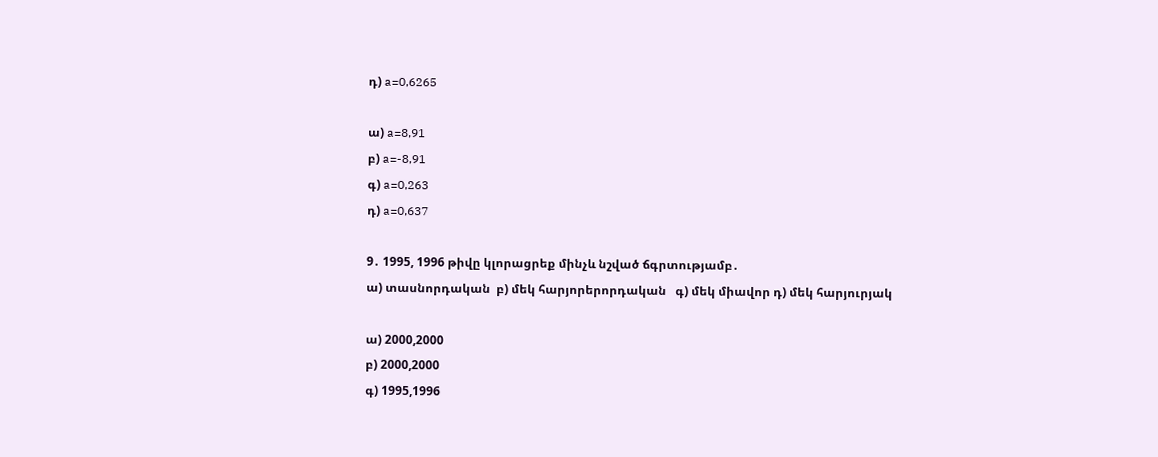դ) a=0,6265

ա) a=8,91
բ) a=-8,91
գ) a=0,263
դ) a=0,637

9․ 1995, 1996 թիվը կլորացրեք մինչև նշված ճգրտությամբ․
ա) տասնորդական  բ) մեկ հարյորերորդական   գ) մեկ միավոր դ) մեկ հարյուրյակ

ա) 2000,2000
բ) 2000,2000
գ) 1995,1996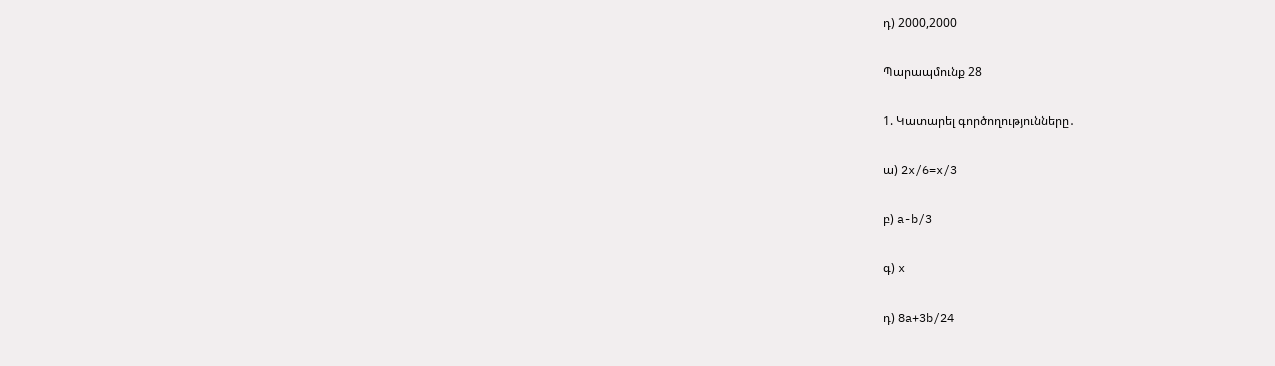դ) 2000,2000

Պարապմունք 28

1. Կատարել գործողությունները․

ա) 2x/6=x/3

բ) a-b/3

գ) x

դ) 8a+3b/24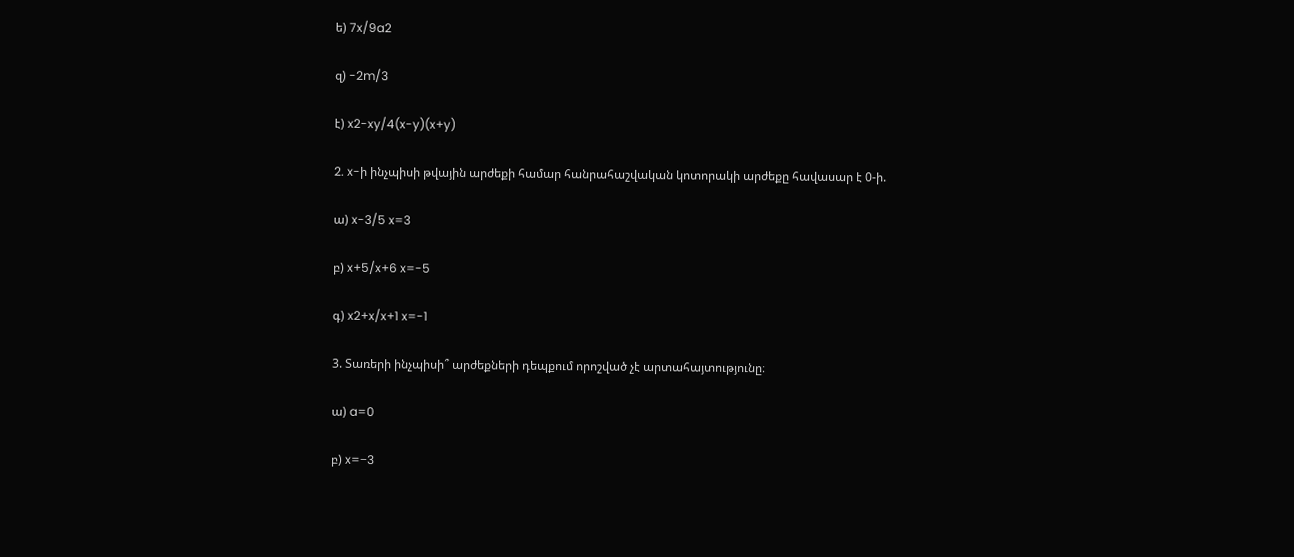ե) 7x/9a2

զ) -2m/3

է) x2-xy/4(x-y)(x+y)

2. x-ի ինչպիսի թվային արժեքի համար հանրահաշվական կոտորակի արժեքը հավասար է 0-ի.

ա) x-3/5 x=3

բ) x+5/x+6 x=-5

գ) x2+x/x+1 x=-1

3. Տառերի ինչպիսի՞ արժեքների դեպքում որոշված չէ արտահայտությունը։

ա) a=0

բ) x=−3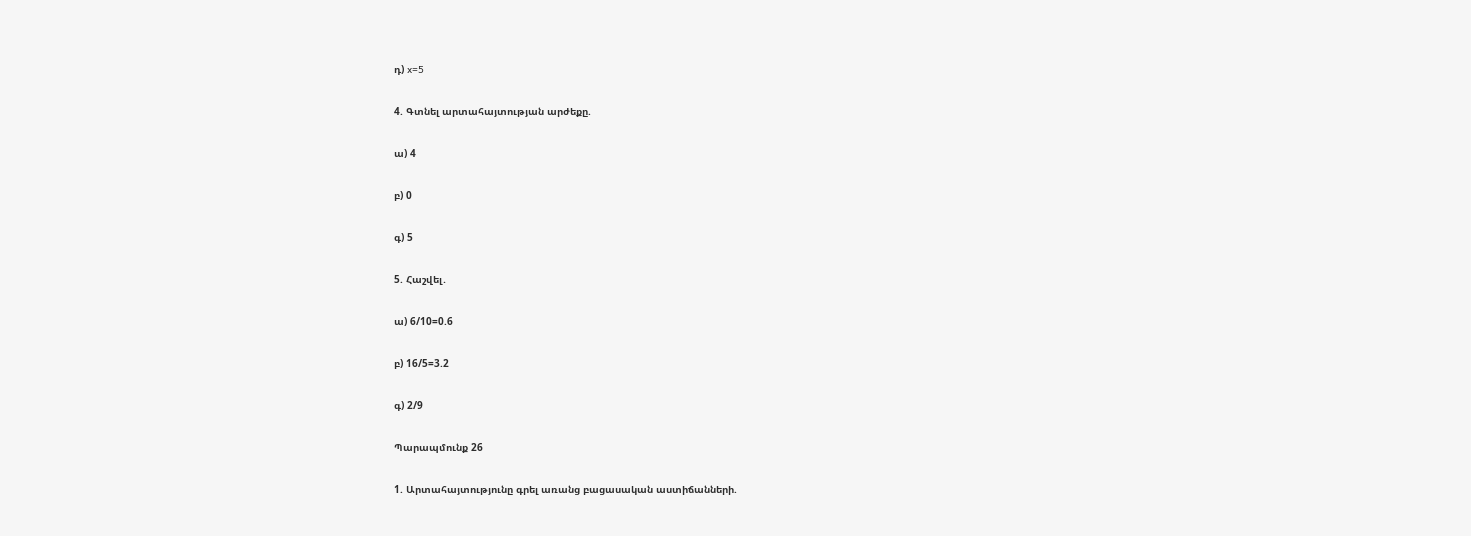դ) x=5

4. Գտնել արտահայտության արժեքը.

ա) 4

բ) 0

գ) 5

5. Հաշվել․

ա) 6/10=0.6

բ) 16/5=3.2

գ) 2/9

Պարապմունք 26

1. Արտահայտությունը գրել առանց բացասական աստիճանների.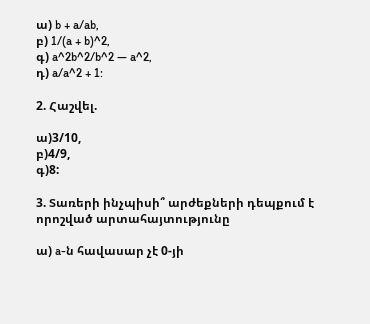ա) b + a/ab,
բ) 1/(a + b)^2,
գ) a^2b^2/b^2 — a^2,
դ) a/a^2 + 1:

2. Հաշվել.

ա)3/10,
բ)4/9,
գ)8:

3. Տառերի ինչպիսի՞ արժեքների դեպքում է որոշված արտահայտությունը

ա) a-ն հավասար չէ 0-յի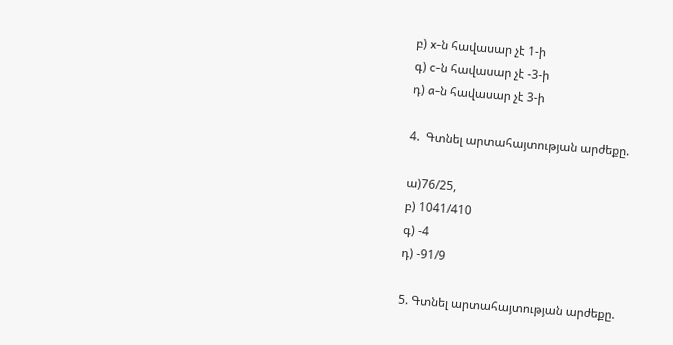բ) x-ն հավասար չէ 1-ի
գ) c-ն հավասար չէ -3-ի
դ) a-ն հավասար չէ 3-ի

4.  Գտնել արտահայտության արժեքը.

ա)76/25,
բ) 1041/410
գ) -4
դ) -91/9

5. Գտնել արտահայտության արժեքը.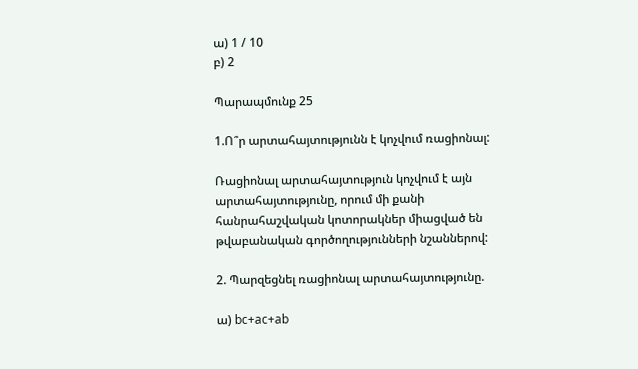ա) 1 / 10
բ) 2

Պարապմունք 25

1.Ո՞ր արտահայտությունն է կոչվում ռացիոնալ:

Ռացիոնալ արտահայտություն կոչվում է այն արտահայտությունը, որում մի քանի հանրահաշվական կոտորակներ միացված են թվաբանական գործողությունների նշաններով:

2. Պարզեցնել ռացիոնալ արտահայտությունը.

ա) bc+ac+ab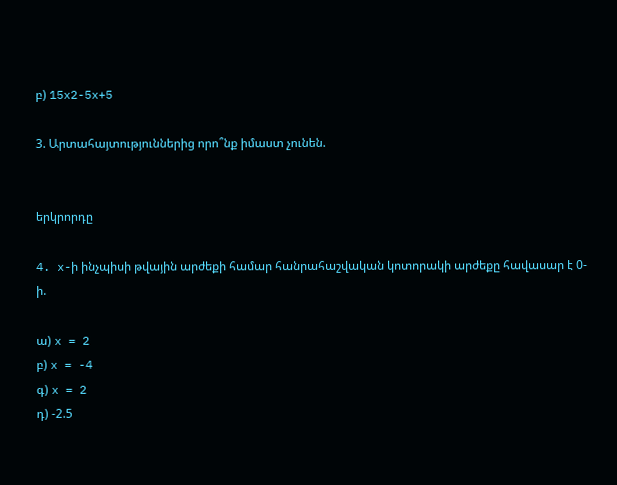բ) 15x2-5x+5

3. Արտահայտություններից որո՞նք իմաստ չունեն.


երկրորդը

4. x-ի ինչպիսի թվային արժեքի համար հանրահաշվական կոտորակի արժեքը հավասար է 0-ի.

ա) x = 2
բ) x = -4
գ) x = 2
դ) -2.5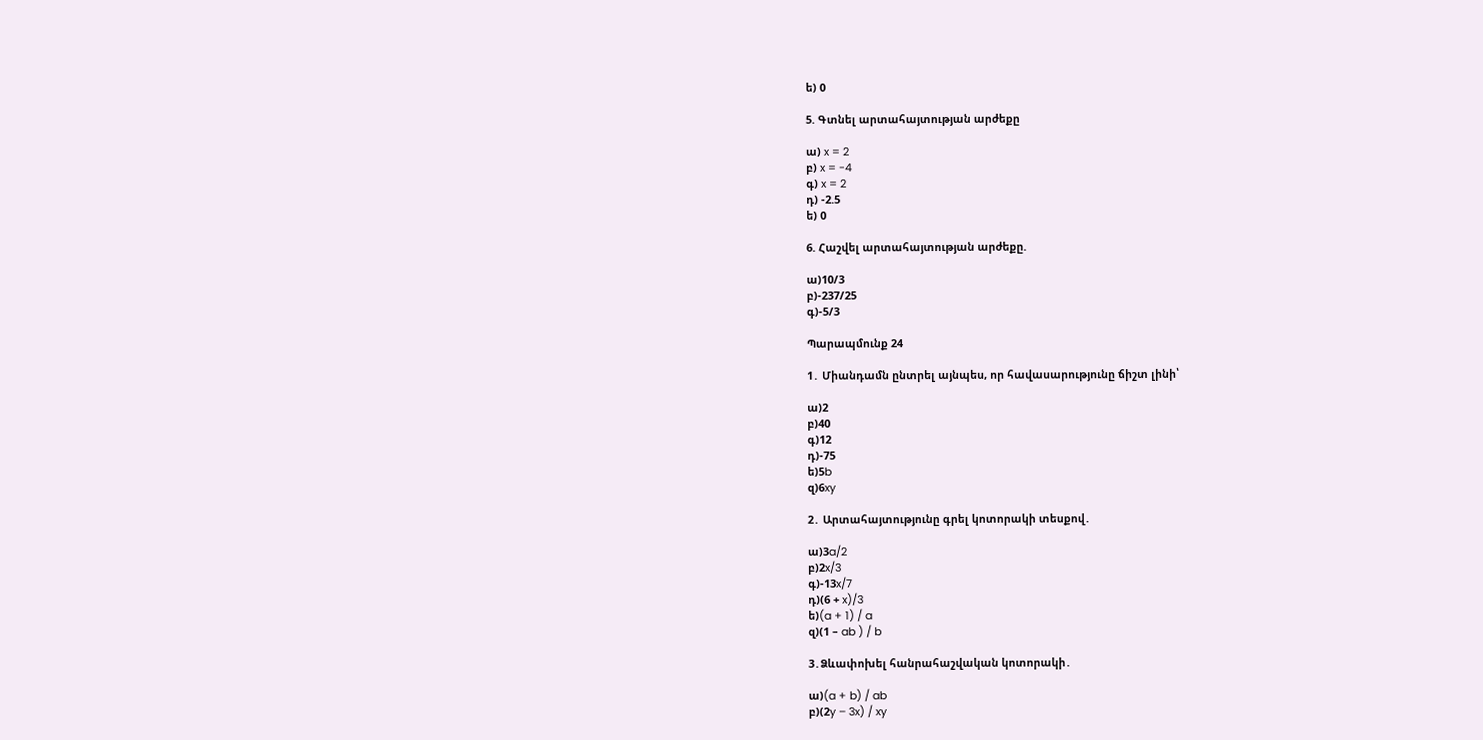ե) 0

5. Գտնել արտահայտության արժեքը

ա) x = 2
բ) x = -4
գ) x = 2
դ) -2.5
ե) 0

6. Հաշվել արտահայտության արժեքը.

ա)10/3
բ)-237/25
գ)-5/3

Պարապմունք 24

1․ Միանդամն ընտրել այնպես, որ հավասարությունը ճիշտ լինի՝

ա)2
բ)40
գ)12
դ)-75
ե)5b
զ)6xy

2․ Արտահայտությունը գրել կոտորակի տեսքով․

ա)3a/2
բ)2x/3
գ)-13x/7
դ)(6 + x)/3
ե)(a + 1) / a
զ)(1 – ab ) / b

3․Ձևափոխել հանրահաշվական կոտորակի․

ա)(a + b) / ab
բ)(2y – 3x) / xy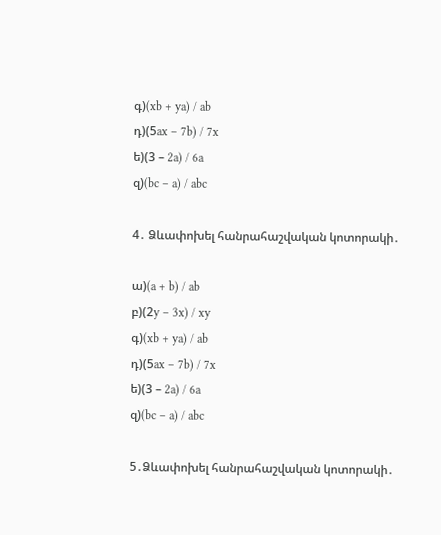գ)(xb + ya) / ab
դ)(5ax – 7b) / 7x
ե)(3 – 2a) / 6a
զ)(bc – a) / abc

4․ Ձևափոխել հանրահաշվական կոտորակի․

ա)(a + b) / ab
բ)(2y – 3x) / xy
գ)(xb + ya) / ab
դ)(5ax – 7b) / 7x
ե)(3 – 2a) / 6a
զ)(bc – a) / abc

5․Ձևափոխել հանրահաշվական կոտորակի․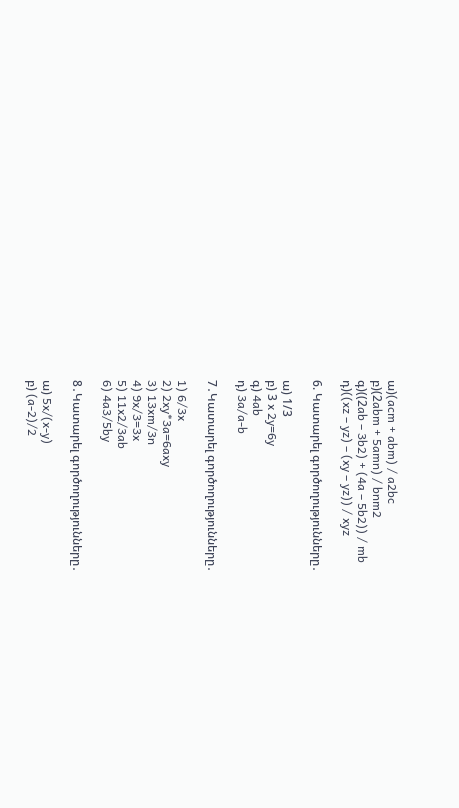ա)(acm + abm) / a2bc
բ)(2abm + 5amn) / bnm2
գ)((2ab – 3b2) + (4a – 5b2)) / mb
դ)((xz – yz) – (xy – yz)) / xyz

6. Կատարել գործողությունները․

ա) 1/3
բ) 3 x 2y=6y
գ) 4ab
դ) 3a/a-b

7․Կատարել գործողությունները․

1) 6/3x
2) 2xy*3a=6axy
3) 13xm/3n
4) 9x/3=3x
5) 11x2/3ab
6) 4a3/5by

8․Կատարել գործողությունները․

ա) 5x/(x-y)
բ) (a-2)/2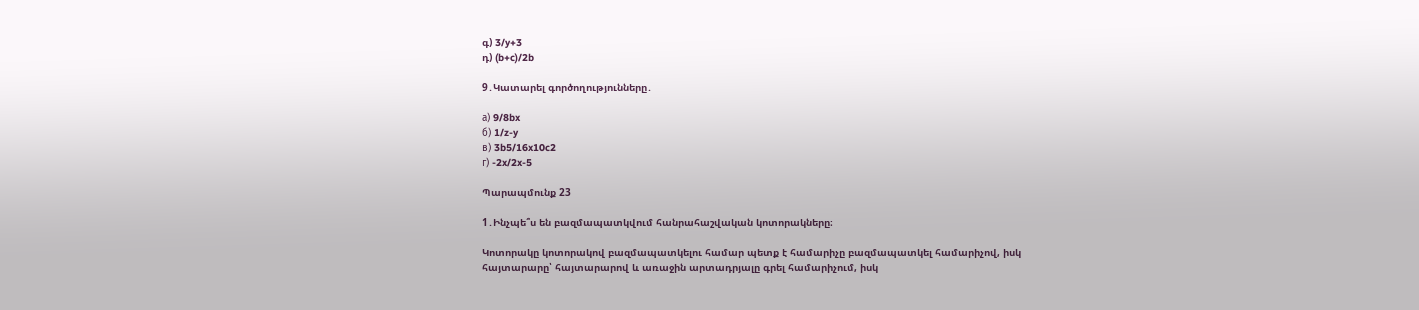գ) 3/y+3
դ) (b+c)/2b

9․Կատարել գործողությունները․

а) 9/8bx
б) 1/z-y
в) 3b5/16x10c2
г) -2x/2x-5

Պարապմունք 23

1․Ինչպե՞ս են բազմապատկվում հանրահաշվական կոտորակները։

Կոտորակը կոտորակով բազմապատկելու համար պետք է համարիչը բազմապատկել համարիչով, իսկ հայտարարը՝ հայտարարով և առաջին արտադրյալը գրել համարիչում, իսկ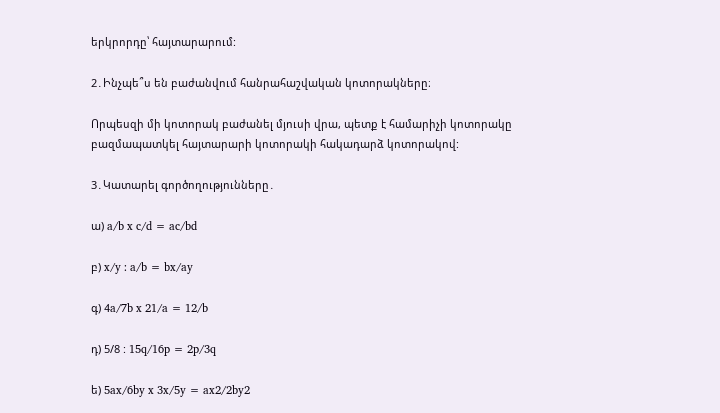երկրորդը՝ հայտարարում:

2․Ինչպե՞ս են բաժանվում հանրահաշվական կոտորակները։

Որպեսզի մի կոտորակ բաժանել մյուսի վրա, պետք է համարիչի կոտորակը բազմապատկել հայտարարի կոտորակի հակադարձ կոտորակով:

3․Կատարել գործողությունները․

ա) a/b x c/d = ac/bd

բ) x/y : a/b = bx/ay

գ) 4a/7b x 21/a = 12/b

դ) 5/8 : 15q/16p = 2p/3q

ե) 5ax/6by x 3x/5y = ax2/2by2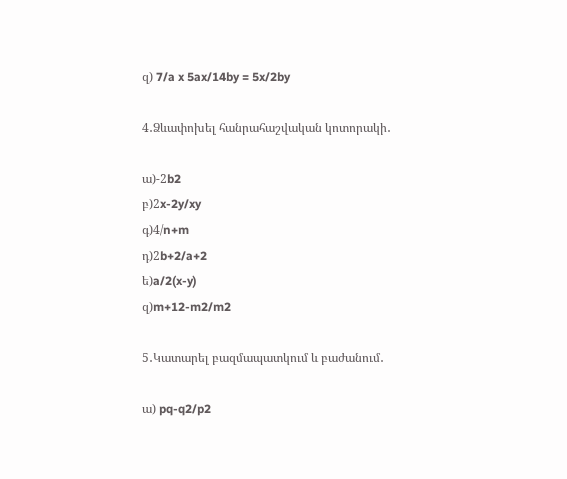զ) 7/a x 5ax/14by = 5x/2by

4․Ձևափոխել հանրահաշվական կոտորակի․

ա)-2b2
բ)2x-2y/xy
գ)4/n+m
դ)2b+2/a+2
ե)a/2(x-y)
զ)m+12-m2/m2

5․Կատարել բազմապատկում և բաժանում․

ա) pq-q2/p2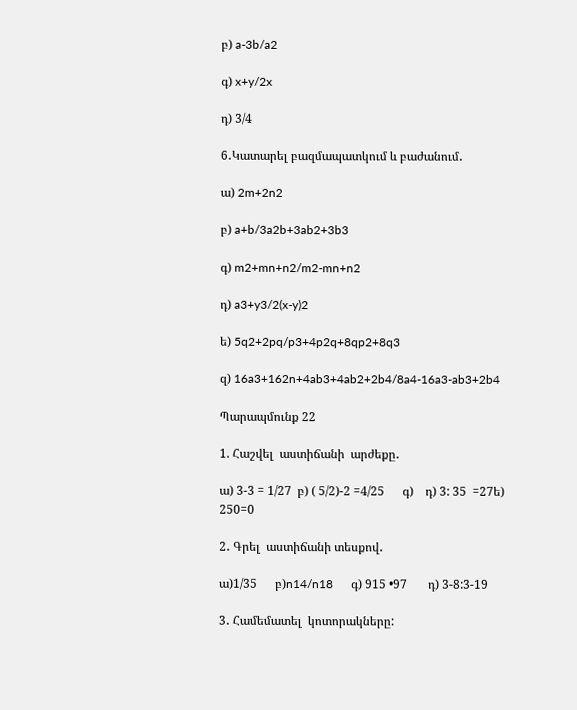բ) a-3b/a2

գ) x+y/2x

դ) 3/4

6․Կատարել բազմապատկում և բաժանում․

ա) 2m+2n2

բ) a+b/3a2b+3ab2+3b3

գ) m2+mn+n2/m2-mn+n2

դ) a3+y3/2(x-y)2

ե) 5q2+2pq/p3+4p2q+8qp2+8q3

զ) 16a3+162n+4ab3+4ab2+2b4/8a4-16a3-ab3+2b4

Պարապմունք 22

1. Հաշվել  աստիճանի  արժեքը․

ա) 3-3 = 1/27  բ) ( 5/2)-2 =4/25      գ)    դ) 3: 35  =27ե) 250=0

2․ Գրել  աստիճանի տեսքով․

ա)1/35      բ)n14/n18      գ) 915 •97       դ) 3-8:3-19

3․ Համեմատել  կոտորակները: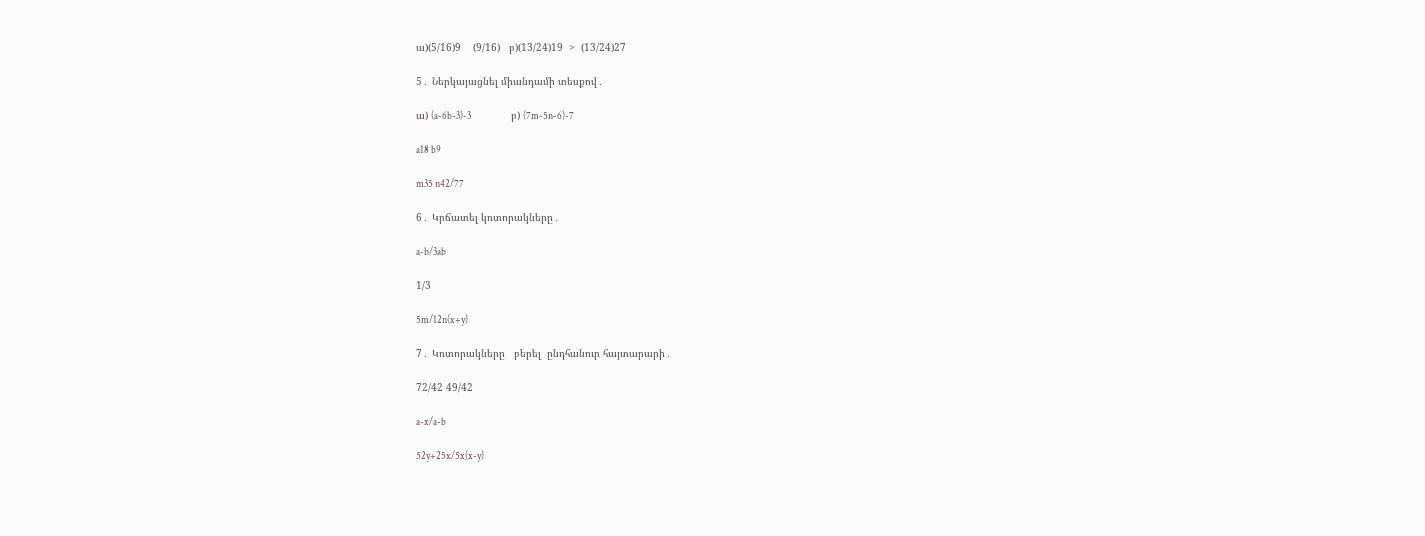ա)(5/16)9    (9/16)   բ)(13/24)19  >  (13/24)27

5․ Ներկայացնել միանդամի տեսքով․

ա) (a-6b-3)-3                    բ) (7m-5n-6)-7

a18 b9

m35 n42/77

6․ Կրճատել կոտորակները․

a-b/3ab

1/3

5m/12n(x+y)

7․ Կոտորակները   բերել  ընդհանուր հայտարարի․

72/42 49/42

a-x/a-b

52y+25x/5x(x-y)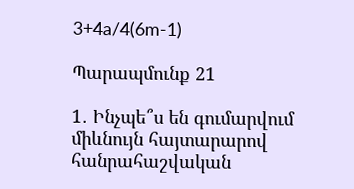3+4a/4(6m-1)

Պարապմունք 21

1․ Ինչպե՞ս են գումարվում միևնույն հայտարարով հանրահաշվական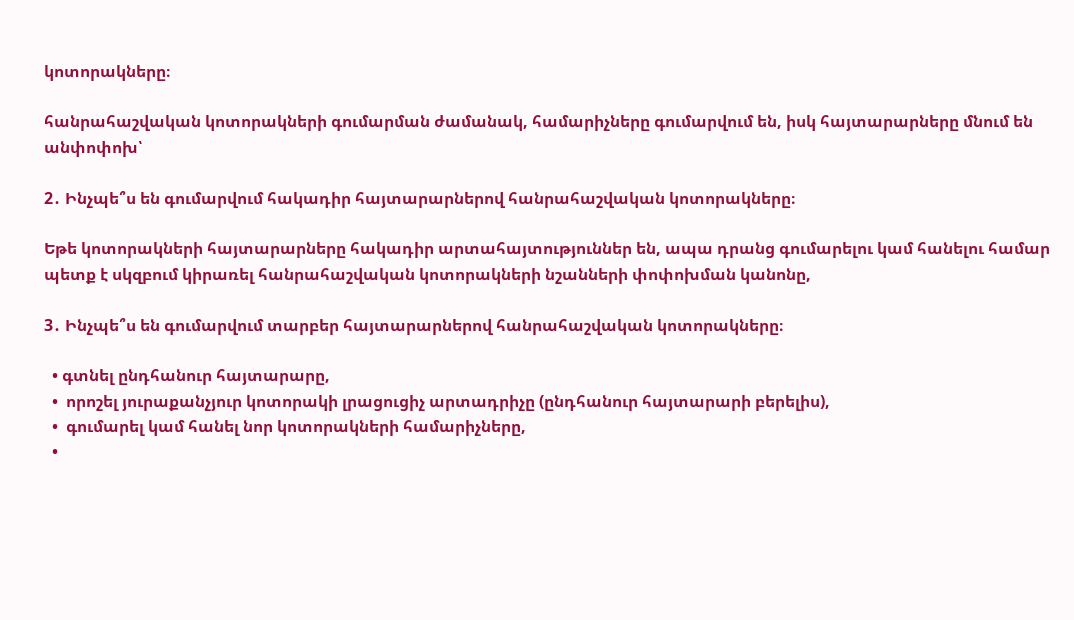կոտորակները։

հանրահաշվական կոտորակների գումարման ժամանակ, համարիչները գումարվում են, իսկ հայտարարները մնում են անփոփոխ՝

2․ Ինչպե՞ս են գումարվում հակադիր հայտարարներով հանրահաշվական կոտորակները։

Եթե կոտորակների հայտարարները հակադիր արտահայտություններ են, ապա դրանց գումարելու կամ հանելու համար պետք է սկզբում կիրառել հանրահաշվական կոտորակների նշանների փոփոխման կանոնը,

3․ Ինչպե՞ս են գումարվում տարբեր հայտարարներով հանրահաշվական կոտորակները։

  • գտնել ընդհանուր հայտարարը,
  •  որոշել յուրաքանչյուր կոտորակի լրացուցիչ արտադրիչը (ընդհանուր հայտարարի բերելիս),
  •  գումարել կամ հանել նոր կոտորակների համարիչները,
  •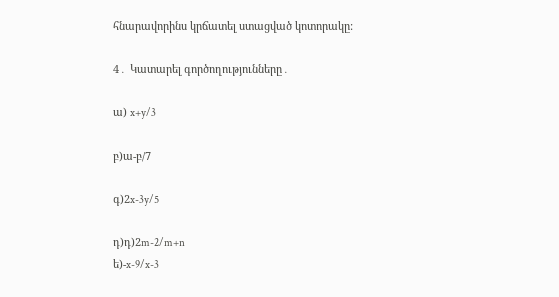հնարավորինս կրճատել ստացված կոտորակը:

4․ Կատարել գործողությունները․

ա) x+y/3

բ)ա-բ/7

գ)2x-3y/5

դ)դ)2m-2/m+n
ե)-x-9/x-3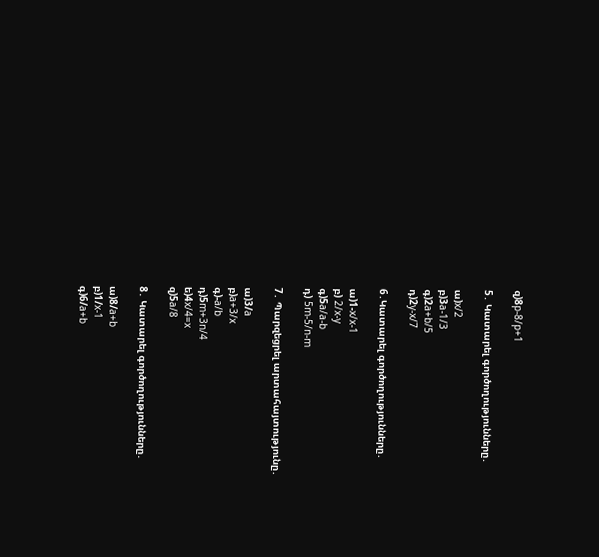զ)8p-8/p+1

5․ Կատարել գործողությունները․

ա)x/2
բ)3a-1/3
գ)2a+b/5
դ)2y-x/7

6․Կատարել գործողությունները․

ա)1-x/x-1
բ) 2/x-y
գ)5a/a-b
դ) 5m-5/n-m

7․ Պարզեցրել արտահայտությունը․

ա)3/a
բ)a+3/x
գ)-a/b
դ)5m+3n/4
ե)4x/4=x
զ)5a/8

8․ Կատարել գործողությունները․

ա)8/a+b
բ)1/x-1
գ)6/a+b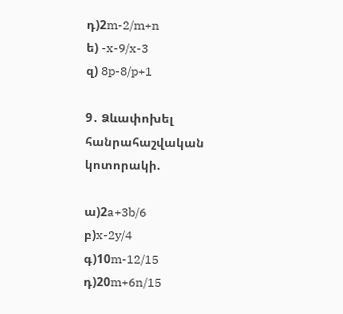դ)2m-2/m+n
ե) -x-9/x-3
զ) 8p-8/p+1

9․ Ձևափոխել հանրահաշվական կոտորակի.

ա)2a+3b/6
բ)x-2y/4
գ)10m-12/15
դ)20m+6n/15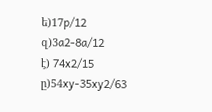ե)17p/12
զ)3a2-8a/12
է) 74x2/15
ը)54xy-35xy2/63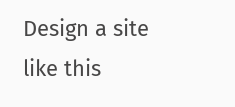Design a site like this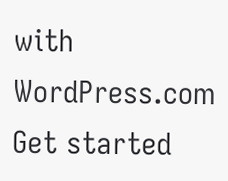with WordPress.com
Get started